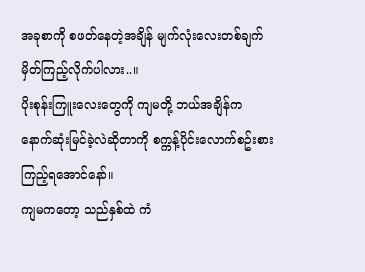အခုစာကို စဖတ်နေတဲ့အချိန် မျက်လုံးလေးတစ်ချက်မှိတ်ကြည့်လိုက်ပါလား..။
ပိုးစုန်းကြူးလေးတွေကို ကျမတို့ ဘယ်အချိန်က နောက်ဆုံးမြင်ခဲ့လဲဆိုတာကို စက္ကန့်ပိုင်းလောက်စဥ်းစားကြည့်ရအောင်နော်။
ကျမကတော့ သည်နှစ်ထဲ ကံ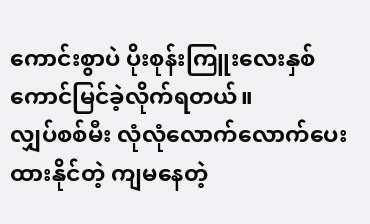ကောင်းစွာပဲ ပိုးစုန်းကြူးလေးနှစ်ကောင်မြင်ခဲ့လိုက်ရတယ်။
လျှပ်စစ်မီး လုံလုံလောက်လောက်ပေးထားနိုင်တဲ့ ကျမနေတဲ့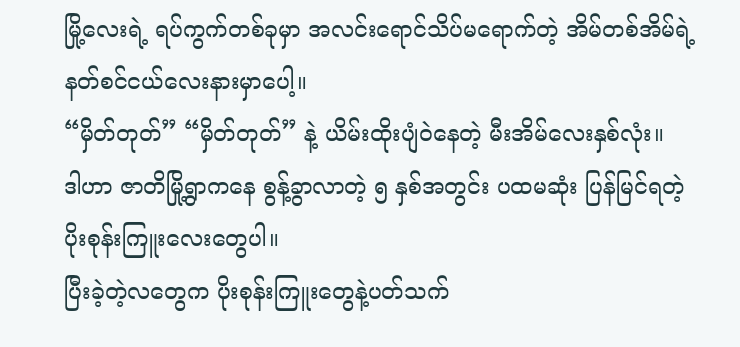မြို့လေးရဲ့ ရပ်ကွက်တစ်ခုမှာ အလင်းရောင်သိပ်မရောက်တဲ့ အိမ်တစ်အိမ်ရဲ့ နတ်စင်ငယ်လေးနားမှာပေါ့။
“မှိတ်တုတ်” “မှိတ်တုတ်” နဲ့ ယိမ်းထိုးပျံ၀ဲနေတဲ့ မီးအိမ်လေးနှစ်လုံး။
ဒါဟာ ဇာတိမြို့ရွာကနေ စွန့်ခွာလာတဲ့ ၅ နှစ်အတွင်း ပထမဆုံး ပြန်မြင်ရတဲ့ ပိုးစုန်းကြူးလေးတွေပါ။
ပြီးခဲ့တဲ့လတွေက ပိုးစုန်းကြူးတွေနဲ့ပတ်သက်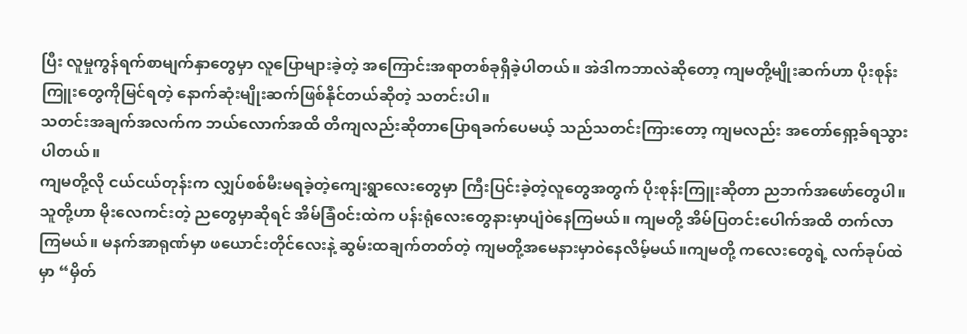ပြီး လူမှုကွန်ရက်စာမျက်နှာတွေမှာ လူပြောများခဲ့တဲ့ အကြောင်းအရာတစ်ခုရှိခဲ့ပါတယ်။ အဲဒါကဘာလဲဆိုတော့ ကျမတို့မျိုးဆက်ဟာ ပိုးစုန်းကြူးတွေကိုမြင်ရတဲ့ နောက်ဆုံးမျိုးဆက်ဖြစ်နိုင်တယ်ဆိုတဲ့ သတင်းပါ။
သတင်းအချက်အလက်က ဘယ်လောက်အထိ တိကျလည်းဆိုတာပြောရခက်ပေမယ့် သည်သတင်းကြားတော့ ကျမလည်း အတော်ရှော့ခ်ရသွားပါတယ်။
ကျမတို့လို ငယ်ငယ်တုန်းက လျှပ်စစ်မီးမရခဲ့တဲ့ကျေးရွာလေးတွေမှာ ကြီးပြင်းခဲ့တဲ့လူတွေအတွက် ပိုးစုန်းကြူးဆိုတာ ညဘက်အဖော်တွေပါ။
သူတို့ဟာ မိုးလေကင်းတဲ့ ညတွေမှာဆိုရင် အိမ်ခြံ၀င်းထဲက ပန်းရုံလေးတွေနားမှာပျံ၀ဲနေကြမယ်။ ကျမတို့ အိမ်ပြတင်းပေါက်အထိ တက်လာကြမယ်။ မနက်အာရုဏ်မှာ ဖယောင်းတိုင်လေးနဲ့ ဆွမ်းထချက်တတ်တဲ့ ကျမတို့အမေနားမှာ၀ဲနေလိမ့်မယ်။ကျမတို့ ကလေးတွေရဲ့ လက်ခုပ်ထဲမှာ “မှိတ်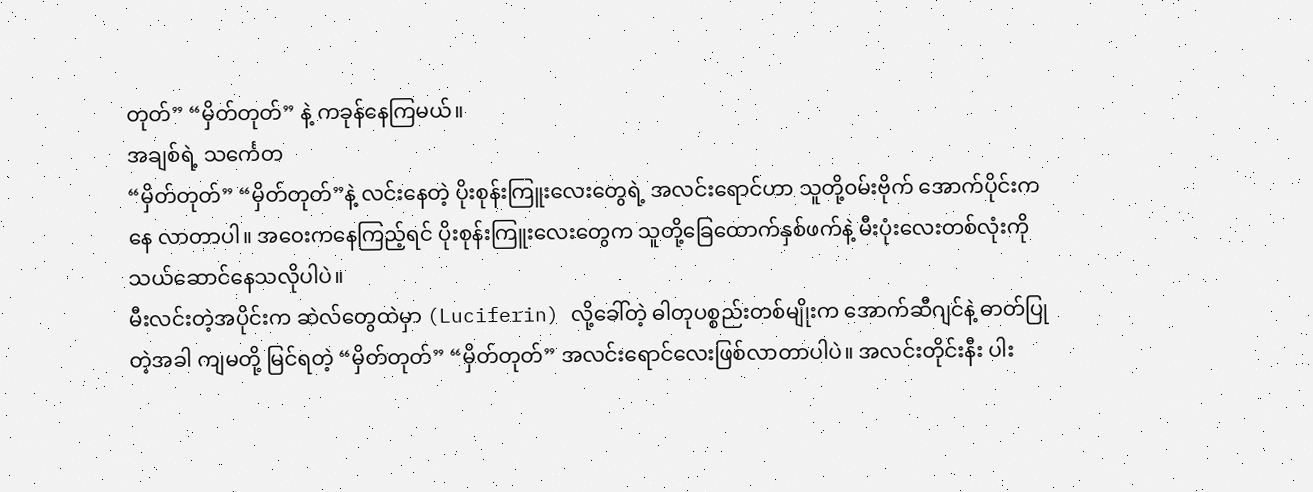တုတ်” “မှိတ်တုတ်” နဲ့ ကခုန်နေကြမယ်။
အချစ်ရဲ့ သင်္ကေတ
“မှိတ်တုတ်” “မှိတ်တုတ်”နဲ့ လင်းနေတဲ့ ပိုးစုန်းကြူးလေးတွေရဲ့ အလင်းရောင်ဟာ သူတို့၀မ်းဗိုက် အောက်ပိုင်းကနေ လာတာပါ။ အ၀ေးကနေကြည့်ရင် ပိုးစုန်းကြူးလေးတွေက သူတို့ခြေထောက်နှစ်ဖက်နဲ့ မီးပုံးလေးတစ်လုံးကို သယ်ဆောင်နေသလိုပါပဲ။
မီးလင်းတဲ့အပိုင်းက ဆဲလ်တွေထဲမှာ (Luciferin) လို့ခေါ်တဲ့ ဓါတုပစ္စည်းတစ်မျိုးက အောက်ဆီဂျင်နဲ့ ဓာတ်ပြုတဲ့အခါ ကျမတို့ မြင်ရတဲ့ “မှိတ်တုတ်” “မှိတ်တုတ်” အလင်းရောင်လေးဖြစ်လာတာပါပဲ။ အလင်းတိုင်းနီး ပါး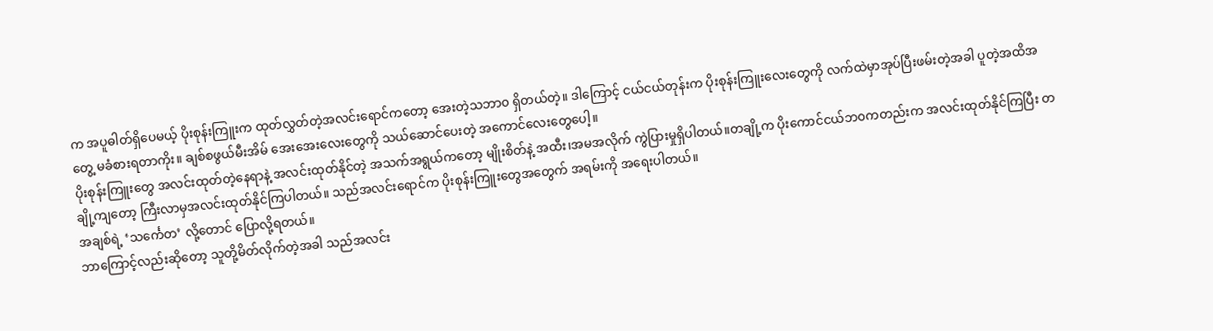က အပူဓါတ်ရှိပေမယ့် ပိုးစုန်းကြူးက ထုတ်လွှတ်တဲ့အလင်းရောင်ကတော့ အေးတဲ့သဘာ၀ ရှိတယ်တဲ့။ ဒါကြောင့် ငယ်ငယ်တုန်းက ပိုးစုန်းကြူးလေးတွေကို လက်ထဲမှာအုပ်ပြီးဖမ်းတဲ့အခါ ပူတဲ့အထိအတွေ့ မခံစားရတာကိုး။ ချစ်စဖွယ်မီးအိမ် အေးအေးလေးတွေကို သယ်ဆောင်ပေးတဲ့ အကောင်လေးတွေပေါ့။
ပိုးစုန်းကြူးတွေ အလင်းထုတ်တဲ့နေရာနဲ့ အလင်းထုတ်နိုင်တဲ့ အသက်အရွယ်ကတော့ မျိုးစိတ်နဲ့ အထီး၊အမအလိုက် ကွဲပြားမှုရှိပါတယ်။တချို့က ပိုးကောင်ငယ်ဘ၀ကတည်းက အလင်းထုတ်နိုင်ကြပြီး တချို့ကျတော့ ကြီးလာမှအလင်းထုတ်နိုင်ကြပါတယ်။ သည်အလင်းရောင်က ပိုးစုန်းကြူးတွေအတွေက် အရမ်းကို အရေးပါတယ်။
အချစ်ရဲ့ ‘သင်္ကေတ’ လို့တောင် ပြောလို့ရတယ်။
ဘာကြောင့်လည်းဆိုတော့ သူတို့မိတ်လိုက်တဲ့အခါ သည်အလင်း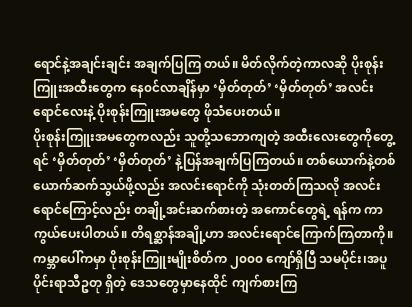ရောင်နဲ့အချင်းချင်း အချက်ပြကြ တယ်။ မိတ်လိုက်တဲ့ကာလဆို ပိုးစုန်းကြူးအထီးတွေက နေ၀င်လာချိန်မှာ ‘မှိတ်တုတ်’ ‘မှိတ်တုတ်’ အလင်းရောင်လေးနဲ့ ပိုးစုန်းကြူးအမတွေ ဖိုသံပေးတယ်။
ပိုးစုန်းကြူးအမတွေကလည်း သူတို့သဘောကျတဲ့ အထီးလေးတွေကိုတွေ့ရင် ‘မှိတ်တုတ်’ ‘မှိတ်တုတ်’ နဲ့ပြန်အချက်ပြကြတယ်။ တစ်ယောက်နဲ့တစ်ယောက်ဆက်သွယ်ဖို့လည်း အလင်းရောင်ကို သုံးတတ်ကြသလို အလင်းရောင်ကြောင့်လည်း တချို့အင်းဆက်စားတဲ့ အကောင်တွေရဲ့ ရန်က ကာကွယ်ပေးပါတယ်။ တိရစ္ဆာန်အချို့ဟာ အလင်းရောင်ကြောက်ကြတာကို။
ကမ္ဘာပေါ်ကမှာ ပိုးစုန်းကြူးမျိုးစိတ်က ၂၀၀၀ ကျော်ရှိပြီ သမပိုင်း၊အပူပိုင်းရာသီဥတု ရှိတဲ့ ဒေသတွေမှာနေထိုင် ကျက်စားကြ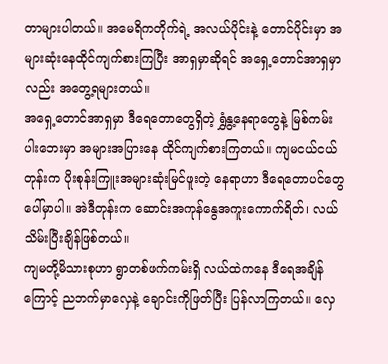တာများပါတယ်။ အမေရိကတိုက်ရဲ့ အလယ်ပိုင်းနဲ့ တောင်ပိုင်းမှာ အများဆုံးနေထိုင်ကျက်စားကြပြီး အာရှမှာဆိုရင် အရှေ့တောင်အာရှမှာလည်း အတွေ့ရများတယ်။
အရှေ့တောင်အာရှမှာ ဒီရေတောတွေရှိတဲ့ ရွှံနွ့နေရာတွေနဲ့ မြစ်ကမ်းပါးဘေးမှာ အများအပြားနေ ထိုင်ကျက်စားကြတယ်။ ကျမငယ်ငယ်တုန်းက ပိုးစုန်းကြူးအများဆုံးမြင်ဖူးတဲ့ နေရာဟာ ဒီရေတောပင်တွေပေါ်မှာပါ။ အဲဒီတုန်းက ဆောင်းအကုန်နွေအကူးကောက်ရိတ်၊ လယ်သိမ်းပြီးချိန်ဖြစ်တယ်။
ကျမတို့မိသားစုဟာ ရွာတစ်ဖက်ကမ်းရှိ လယ်ထဲကနေ ဒီရေအချိန်ကြောင့် ညဘက်မှာလှေနဲ့ ချောင်းကိုဖြတ်ပြီး ပြန်လာကြတယ်။ လှေ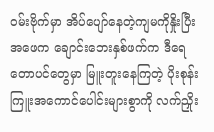၀မ်းဗိုက်မှာ အိပ်ပျော်နေတဲ့ကျမကိုနှိုးပြီး အဖေက ချောင်းဘေးနှစ်ဖက်က ဒီရေတောပင်တွေမှာ မြူးတူးနေကြတဲ့ ပိုးစုန်းကြူးအကောင်ပေါင်းများစွာကို လက်ညှိုး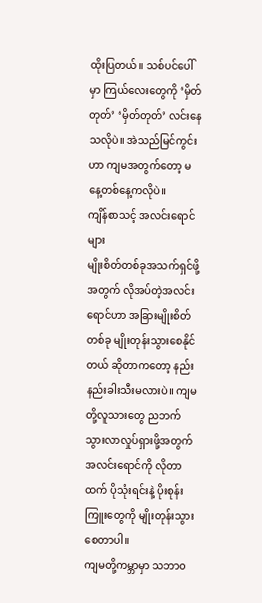ထိုးပြတယ်။ သစ်ပင်ပေါ်မှာ ကြယ်လေးတွေကို ‘မှိတ်တုတ်’ ‘မှိတ်တုတ်’ လင်းနေသလိုပဲ။ အဲသည်မြင်ကွင်းဟာ ကျမအတွက်တော့ မနေ့တစ်နေ့ကလိုပဲ။
ကျိန်စာသင့် အလင်းရောင်များ
မျိုးစိတ်တစ်ခုအသက်ရှင်ဖို့အတွက် လိုအပ်တဲ့အလင်းရောင်ဟာ အခြားမျိုးစိတ်တစ်ခု မျိုးတုန်းသွားစေနိုင်တယ် ဆိုတာကတော့ နည်းနည်းခါးသီးမလားပဲ။ ကျမတို့လူသားတွေ ညဘက်သွားလာလှုပ်ရှားဖို့အတွက် အလင်းရောင်ကို လိုတာထက် ပိုသုံးရင်းနဲ့ ပိုးစုန်းကြူးတွေကို မျိုးတုန်းသွားစေတာပါ။
ကျမတို့ကမ္ဘာမှာ သဘာ၀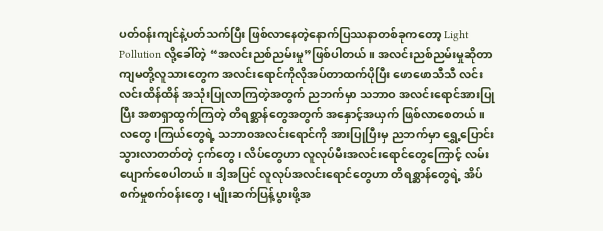ပတ်၀န်းကျင်နဲ့ပတ်သက်ပြီး ဖြစ်လာနေတဲ့နောက်ပြဿနာတစ်ခုကတော့ Light Pollution လို့ခေါ်တဲ့ “အလင်းညစ်ညမ်းမှု”ဖြစ်ပါတယ်။ အလင်းညစ်ညမ်းမှုဆိုတာ ကျမတို့လူသားတွေက အလင်းရောင်ကိုလိုအပ်တာထက်ပိုပြီး ဖောဖောသီသီ လင်းလင်းထိန်ထိန် အသုံးပြုလာကြတဲ့အတွက် ညဘက်မှာ သဘာဝ အလင်းရောင်အားပြုပြီး အစာရှာထွက်ကြတဲ့ တိရစ္ဆာန်တွေအတွက် အနှောင့်အယှက် ဖြစ်လာစေတယ်။
လတွေ၊ကြယ်တွေရဲ့ သဘာ၀အလင်းရောင်ကို အားပြုပြီးမှ ညဘက်မှာ ရွှေ့ပြောင်းသွားလာတတ်တဲ့ ငှက်တွေ၊ လိပ်တွေဟာ လူလုပ်မီးအလင်းရောင်တွေကြောင့် လမ်းပျောက်စေပါတယ်။ ဒါ့အပြင် လူလုပ်အလင်းရောင်တွေဟာ တိရစ္ဆာန်တွေရဲ့ အိပ်စက်မှုစက်၀န်းတွေ၊ မျိုးဆက်ပြန့်ပွားဖို့အ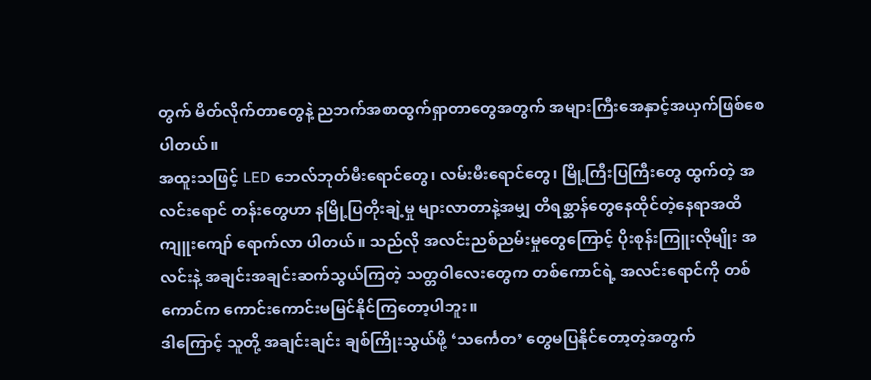တွက် မိတ်လိုက်တာတွေနဲ့ ညဘက်အစာထွက်ရှာတာတွေအတွက် အများကြီးအေနှာင့်အယှက်ဖြစ်စေပါတယ်။
အထူးသဖြင့် LED ဘေလ်ဘုတ်မီးရောင်တွေ၊ လမ်းမီးရောင်တွေ၊ မြို့ကြီးပြကြီးတွေ ထွက်တဲ့ အလင်းရောင် တန်းတွေဟာ နမြို့ပြတိုးချဲ့မှု များလာတာနဲ့အမျှ တိရစ္ဆာန်တွေနေထိုင်တဲ့နေရာအထိ ကျူးကျော် ရောက်လာ ပါတယ်။ သည်လို အလင်းညစ်ညမ်းမှုတွေကြောင့် ပိုးစုန်းကြူးလိုမျိုး အလင်းနဲ့ အချင်းအချင်းဆက်သွယ်ကြတဲ့ သတ္တ၀ါလေးတွေက တစ်ကောင်ရဲ့ အလင်းရောင်ကို တစ်ကောင်က ကောင်းကောင်းမမြင်နိုင်ကြတော့ပါဘူး။
ဒါကြောင့် သူတို့ အချင်းချင်း ချစ်ကြိုးသွယ်ဖို့ ‘သင်္ကေတ’ တွေမပြနိုင်တော့တဲ့အတွက်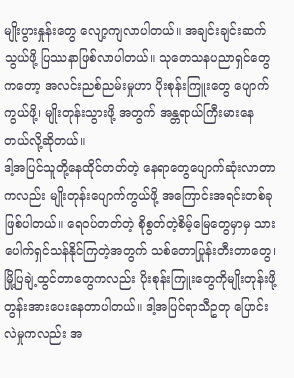မျိုးပွားနှုန်းတွေ လျော့ကျလာပါတယ်။ အချင်းချင်းဆက်သွယ်ဖို့ ပြဿနာဖြစ်လာပါတယ်။ သုတေသနပညာရှင်တွေကတော့ အလင်းညစ်ညမ်းမှုဟာ ပိုးစုန်းကြူးတွေ ပျောက်ကွယ်ဖို့၊ မျိုးတုန်းသွားဖို့ အတွက် အန္တရာယ်ကြီးမားနေတယ်လို့ဆိုတယ်။
ဒါ့အပြင်သူတို့နေထိုင်တတ်တဲ့ နေရာတွေပျောက်ဆုံးလာတာကလည်း မျိုးတုန်းပျောက်ကွယ်ဖို့ အကြောင်းအရင်းတစ်ခုဖြစ်ပါတယ်။ ရေ၀ပ်တတ်တဲ့ စိုစွတ်တဲ့စိမ့်မြေတွေမှာမှ သားပေါက်ရှင်သန်နိုင်ကြတဲ့အတွက် သစ်တောပြုန်းတီးတာတွေ၊ မြို့ပြချဲ့ထွင်တာတွေကလည်း ပိုးစုန်းကြူးတွေကိုမျိုးတုန်းဖို့ တွန်းအားပေးနေတာပါတယ်။ ဒါ့အပြင်ရာသီဥတု ပြောင်းလဲမှုကလည်း အ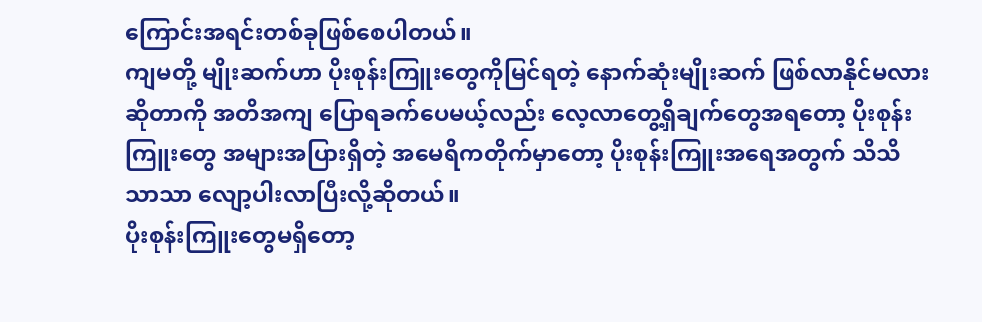ကြောင်းအရင်းတစ်ခုဖြစ်စေပါတယ်။
ကျမတို့ မျိုးဆက်ဟာ ပိုးစုန်းကြူးတွေကိုမြင်ရတဲ့ နောက်ဆုံးမျိုးဆက် ဖြစ်လာနိုင်မလားဆိုတာကို အတိအကျ ပြောရခက်ပေမယ့်လည်း လေ့လာတွေ့ရှိချက်တွေအရတော့ ပိုးစုန်းကြူးတွေ အများအပြားရှိတဲ့ အမေရိကတိုက်မှာတော့ ပိုးစုန်းကြူးအရေအတွက် သိသိသာသာ လျော့ပါးလာပြီးလို့ဆိုတယ်။
ပိုးစုန်းကြူးတွေမရှိတော့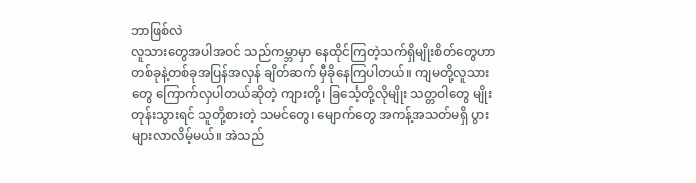ဘာဖြစ်လဲ
လူသားတွေအပါအဝင် သည်ကမ္ဘာမှာ နေထိုင်ကြတဲ့သက်ရှိမျိုးစိတ်တွေဟာ တစ်ခုနဲ့တစ်ခုအပြန်အလှန် ချိတ်ဆက် မှီခိုနေကြပါတယ်။ ကျမတို့လူသားတွေ ကြောက်လှပါတယ်ဆိုတဲ့ ကျားတို့၊ ခြင်္သေ့တို့လိုမျိုး သတ္တဝါတွေ မျိုးတုန်းသွားရင် သူတို့စားတဲ့ သမင်တွေ၊ မျောက်တွေ အကန့်အသတ်မရှိ ပွားများလာလိမ့်မယ်။ အဲသည်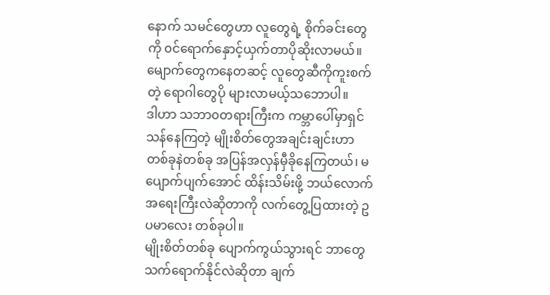နောက် သမင်တွေဟာ လူတွေရဲ့ စိုက်ခင်းတွေကို ၀င်ရောက်နှောင့်ယှက်တာပိုဆိုးလာမယ်။ မျောက်တွေကနေတဆင့် လူတွေဆီကိုကူးစက်တဲ့ ရောဂါတွေပို များလာမယ့်သဘောပါ။
ဒါဟာ သဘာ၀တရားကြီးက ကမ္ဘာပေါ်မှာရှင်သန်နေကြတဲ့ မျိုးစိတ်တွေအချင်းချင်းဟာ တစ်ခုနဲတစ်ခု အပြန်အလှန်မှီခိုနေကြတယ်၊ မပျောက်ပျက်အောင် ထိန်းသိမ်းဖို့ ဘယ်လောက် အရေးကြီးလဲဆိုတာကို လက်တွေ့ပြထားတဲ့ ဥပမာလေး တစ်ခုပါ။
မျိုးစိတ်တစ်ခု ပျောက်ကွယ်သွားရင် ဘာတွေသက်ရောက်နိုင်လဲဆိုတာ ချက်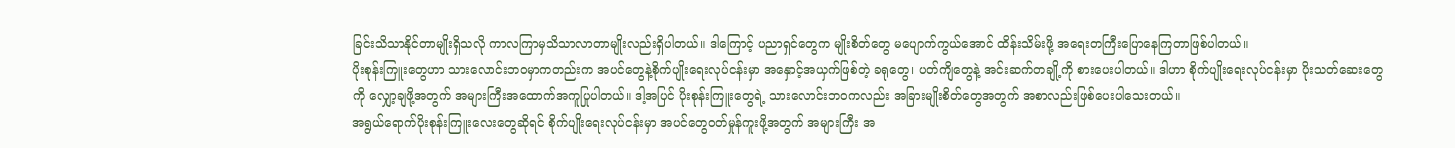ခြင်းသိသာနိုင်တာမျိုးရှိသလို ကာလကြာမှသိသာလာတာမျိုးလည်းရှိပါတယ်။ ဒါကြောင့် ပညာရှင်တွေက မျိုးစိတ်တွေ မပျောက်ကွယ်အောင် ထိန်းသိမ်းဖို့ အရေးတကြီးပြောနေကြတာဖြစ်ပါတယ်။
ပိုးစုန်းကြူးတွေဟာ သားလောင်းဘ၀မှာကတည်းက အပင်တွေနဲ့စိုက်ပျိုးရေးလုပ်ငန်းမှာ အနှောင့်အယှက်ဖြစ်တဲ့ ခရုတွေ၊ ပတ်ကျိတွေနဲ့ အင်းဆက်တချို့ကို စားပေးပါတယ်။ ဒါဟာ စိုက်ပျိုးရေးလုပ်ငန်းမှာ ပိုးသတ်ဆေးတွေကို လျှော့ချဖို့အတွက် အများကြီးအထောက်အကူပြုပါတယ်။ ဒါ့အပြင် ပိုးစုန်းကြူးတွေရဲ့ သားလောင်းဘ၀ကလည်း အခြားမျိုးစိတ်တွေအတွက် အစာလည်းဖြစ်ပေးပါသေးတယ်။
အရွယ်ရောက်ပိုးစုန်းကြူးလေးတွေဆိုရင် စိုက်ပျိုးရေးလုပ်ငန်းမှာ အပင်တွေ၀တ်မှုန်ကူးဖို့အတွက် အများကြီး အ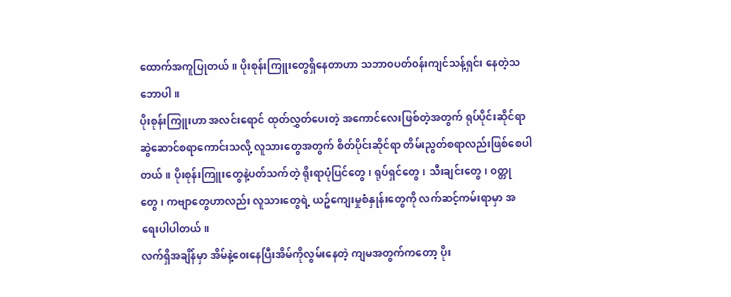ထောက်အကူပြုတယ်။ ပိုးစုန်းကြူးတွေရှိနေတာဟာ သဘာ၀ပတ်၀န်းကျင်သန့်ရှင်း နေတဲ့သဘောပါ။
ပိုးစုန်းကြူးဟာ အလင်းရောင် ထုတ်လွှတ်ပေးတဲ့ အကောင်လေးဖြစ်တဲ့အတွက် ရုပ်ပိုင်းဆိုင်ရာ ဆွဲဆောင်စရာကောင်းသလို့ လူသားတွေအတွက် စိတ်ပိုင်းဆိုင်ရာ တိမ်းညွတ်စရာလည်းဖြစ်စေပါတယ်။ ပိုးစုန်းကြူးတွေနဲ့ပတ်သက်တဲ့ ရိုးရာပုံပြင်တွေ၊ ရုပ်ရှင်တွေ၊ သီးချင်းတွေ၊ ၀တ္တုတွေ၊ ကဗျာတွေဟာလည်း လူသားတွေရဲ့ ယဥ်ကျေးမှုစံနှုန်းတွေကို လက်ဆင့်ကမ်းရာမှာ အရေးပါပါတယ်။
လက်ရှိအချိန်မှာ အိမ်နဲ့၀ေးနေပြီးအိမ်ကိုလွမ်းနေတဲ့ ကျမအတွက်ကတော့ ပိုး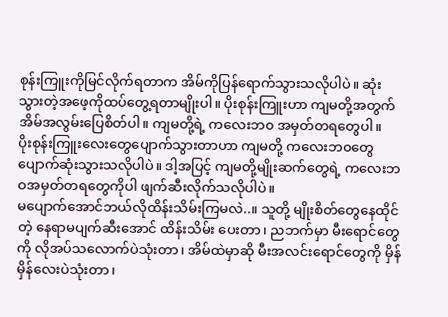စုန်းကြူးကိုမြင်လိုက်ရတာက အိမ်ကိုပြန်ရောက်သွားသလိုပါပဲ။ ဆုံးသွားတဲ့အဖေ့ကိုထပ်တွေ့ရတာမျိုးပါ။ ပိုးစုန်းကြူးဟာ ကျမတို့အတွက် အိမ်အလွမ်းပြေစိတ်ပါ။ ကျမတို့ရဲ့ ကလေးဘ၀ အမှတ်တရတွေပါ။
ပိုးစုန်းကြူးလေးတွေပျောက်သွားတာဟာ ကျမတို့ ကလေးဘ၀တွေ ပျောက်ဆုံးသွားသလိုပါပဲ။ ဒါ့အပြင့် ကျမတို့မျိုးဆက်တွေရဲ့ ကလေးဘဝအမှတ်တရတွေကိုပါ ဖျက်ဆီးလိုက်သလိုပါပဲ။
မပျောက်အောင်ဘယ်လိုထိန်းသိမ်းကြမလဲ..။ သူတို့ မျိုးစိတ်တွေနေထိုင်တဲ့ နေရာမပျက်ဆီးအောင် ထိန်းသိမ်း ပေးတာ၊ ညဘက်မှာ မီးရောင်တွေကို လိုအပ်သလောက်ပဲသုံးတာ၊ အိမ်ထဲမှာဆို မီးအလင်းရောင်တွေကို မှိန်မှိန်လေးပဲသုံးတာ၊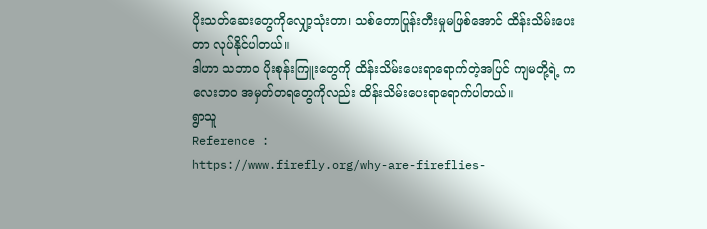ပိုးသတ်ဆေးတွေကိုလျှော့သုံးတာ၊ သစ်တောပြုန်းတီးမှုမဖြစ်အောင် ထိန်းသိမ်းပေးတာ လုပ်နိုင်ပါတယ်။
ဒါဟာ သဘာ၀ ပိုးစုန်းကြူးတွေကို ထိန်းသိမ်းပေးရာရောက်တဲ့အပြင် ကျမတို့ရဲ့ ကလေးဘ၀ အမှတ်တရတွေကိုလည်း ထိန်းသိမ်းပေးရာရောက်ပါတယ်။
ရွာသူ
Reference :
https://www.firefly.org/why-are-fireflies-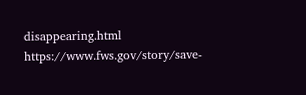disappearing.html
https://www.fws.gov/story/save-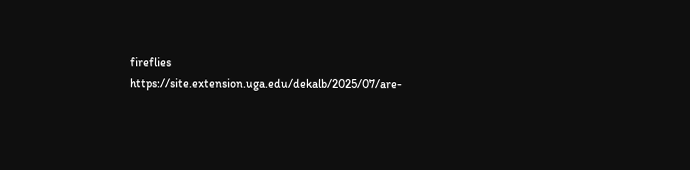fireflies
https://site.extension.uga.edu/dekalb/2025/07/are-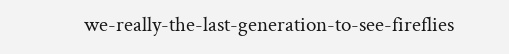we-really-the-last-generation-to-see-fireflies